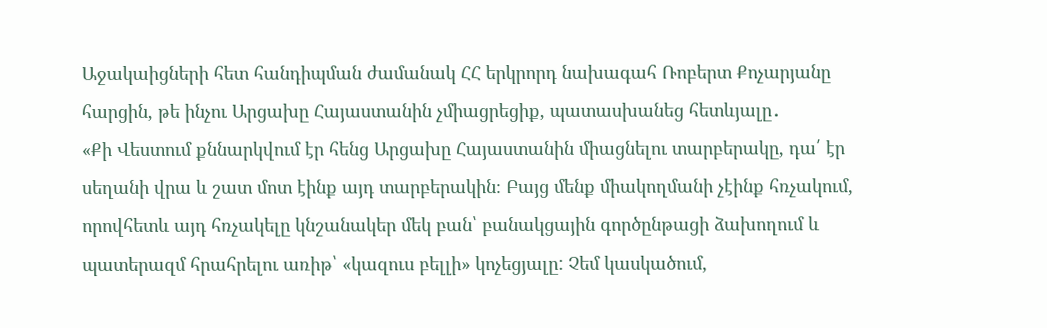Աջակաիցների հետ հանդիպման ժամանակ ՀՀ երկրորդ նախագահ Ռոբերտ Քոչարյանը հարցին, թե ինչու Արցախը Հայաստանին չմիացրեցիք, պատասխանեց հետևյալը․
«Քի Վեստում քննարկվում էր հենց Արցախը Հայաստանին միացնելու տարբերակը, դա՛ էր սեղանի վրա և շատ մոտ էինք այդ տարբերակին։ Բայց մենք միակողմանի չէինք հռչակում, որովհետև այդ հռչակելը կնշանակեր մեկ բան՝ բանակցային գործընթացի ձախողում և պատերազմ հրահրելու առիթ՝ «կազուս բելլի» կոչեցյալը: Չեմ կասկածում,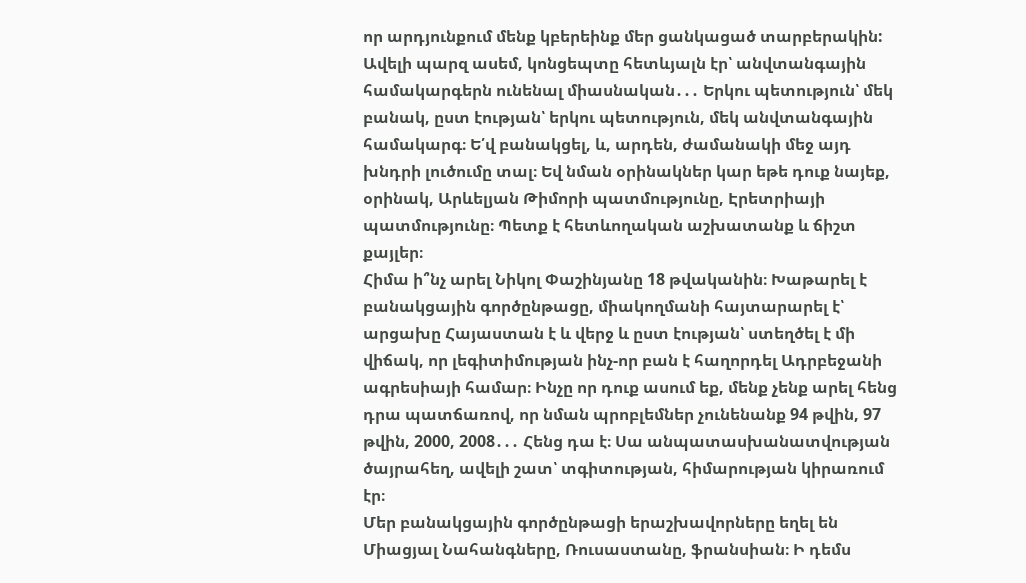որ արդյունքում մենք կբերեինք մեր ցանկացած տարբերակին: Ավելի պարզ ասեմ, կոնցեպտը հետևյալն էր՝ անվտանգային համակարգերն ունենալ միասնական․․․ Երկու պետություն՝ մեկ բանակ, ըստ էության՝ երկու պետություն, մեկ անվտանգային համակարգ։ Ե՛վ բանակցել, և, արդեն, ժամանակի մեջ այդ խնդրի լուծումը տալ։ Եվ նման օրինակներ կար եթե դուք նայեք, օրինակ, Արևելյան Թիմորի պատմությունը, Էրետրիայի պատմությունը։ Պետք է հետևողական աշխատանք և ճիշտ քայլեր։
Հիմա ի՞նչ արել Նիկոլ Փաշինյանը 18 թվականին։ Խաթարել է բանակցային գործընթացը, միակողմանի հայտարարել է՝ արցախը Հայաստան է և վերջ և ըստ էության՝ ստեղծել է մի վիճակ, որ լեգիտիմության ինչ-որ բան է հաղորդել Ադրբեջանի ագրեսիայի համար։ Ինչը որ դուք ասում եք, մենք չենք արել հենց դրա պատճառով, որ նման պրոբլեմներ չունենանք 94 թվին, 97 թվին, 2000, 2008․․․ Հենց դա է։ Սա անպատասխանատվության ծայրահեղ, ավելի շատ՝ տգիտության, հիմարության կիրառում էր։
Մեր բանակցային գործընթացի երաշխավորները եղել են Միացյալ Նահանգները, Ռուսաստանը, ֆրանսիան։ Ի դեմս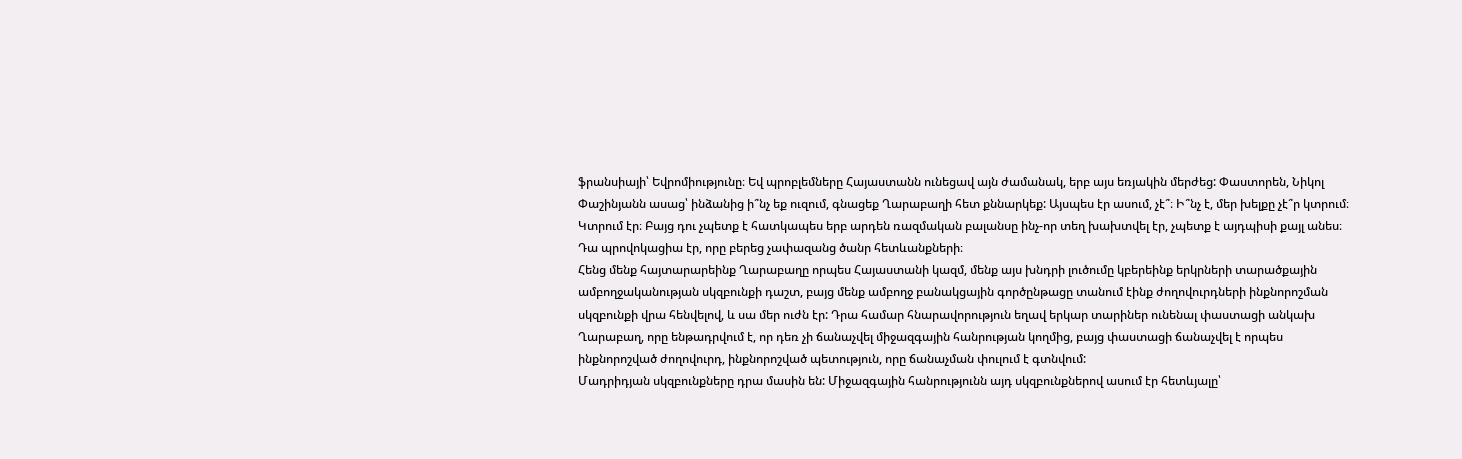ֆրանսիայի՝ Եվրոմիությունը։ Եվ պրոբլեմները Հայաստանն ունեցավ այն ժամանակ, երբ այս եռյակին մերժեց: Փաստորեն, Նիկոլ Փաշինյանն ասաց՝ ինձանից ի՞նչ եք ուզում, գնացեք Ղարաբաղի հետ քննարկեք: Այսպես էր ասում, չէ՞։ Ի՞նչ է, մեր խելքը չէ՞ր կտրում։ Կտրում էր։ Բայց դու չպետք է հատկապես երբ արդեն ռազմական բալանսը ինչ-որ տեղ խախտվել էր, չպետք է այդպիսի քայլ անես։ Դա պրովոկացիա էր, որը բերեց չափազանց ծանր հետևանքների։
Հենց մենք հայտարարեինք Ղարաբաղը որպես Հայաստանի կազմ, մենք այս խնդրի լուծումը կբերեինք երկրների տարածքային ամբողջականության սկզբունքի դաշտ, բայց մենք ամբողջ բանակցային գործընթացը տանում էինք ժողովուրդների ինքնորոշման սկզբունքի վրա հենվելով, և սա մեր ուժն էր: Դրա համար հնարավորություն եղավ երկար տարիներ ունենալ փաստացի անկախ Ղարաբաղ, որը ենթադրվում է, որ դեռ չի ճանաչվել միջազգային հանրության կողմից, բայց փաստացի ճանաչվել է որպես ինքնորոշված ժողովուրդ, ինքնորոշված պետություն, որը ճանաչման փուլում է գտնվում:
Մադրիդյան սկզբունքները դրա մասին են: Միջազգային հանրությունն այդ սկզբունքներով ասում էր հետևյալը՝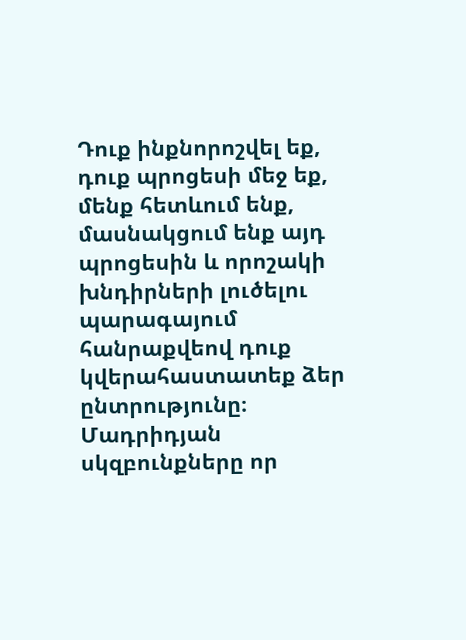Դուք ինքնորոշվել եք, դուք պրոցեսի մեջ եք, մենք հետևում ենք, մասնակցում ենք այդ պրոցեսին և որոշակի խնդիրների լուծելու պարագայում հանրաքվեով դուք կվերահաստատեք ձեր ընտրությունը։ Մադրիդյան սկզբունքները որ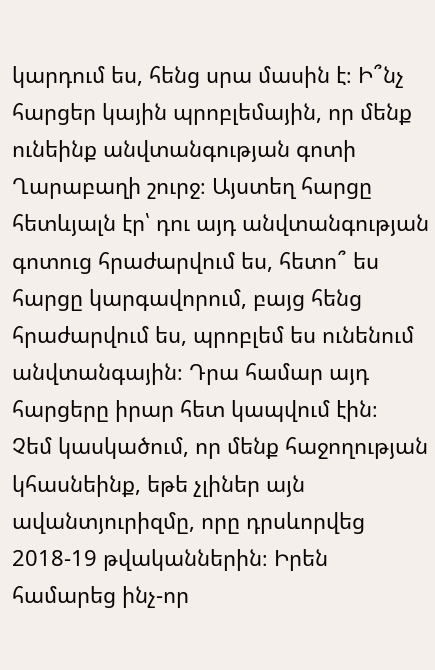կարդում ես, հենց սրա մասին է։ Ի՞նչ հարցեր կային պրոբլեմային, որ մենք ունեինք անվտանգության գոտի Ղարաբաղի շուրջ։ Այստեղ հարցը հետևյալն էր՝ դու այդ անվտանգության գոտուց հրաժարվում ես, հետո՞ ես հարցը կարգավորում, բայց հենց հրաժարվում ես, պրոբլեմ ես ունենում անվտանգային։ Դրա համար այդ հարցերը իրար հետ կապվում էին։
Չեմ կասկածում, որ մենք հաջողության կհասնեինք, եթե չլիներ այն ավանտյուրիզմը, որը դրսևորվեց 2018-19 թվականներին։ Իրեն համարեց ինչ-որ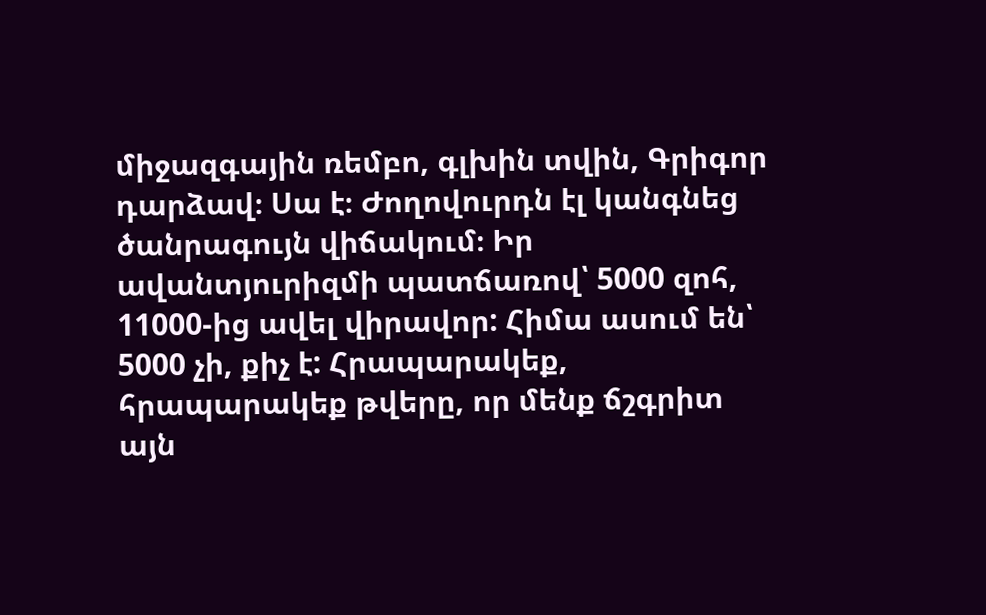միջազգային ռեմբո, գլխին տվին, Գրիգոր դարձավ։ Սա է։ Ժողովուրդն էլ կանգնեց ծանրագույն վիճակում։ Իր ավանտյուրիզմի պատճառով՝ 5000 զոհ, 11000-ից ավել վիրավոր: Հիմա ասում են՝ 5000 չի, քիչ է: Հրապարակեք, հրապարակեք թվերը, որ մենք ճշգրիտ այն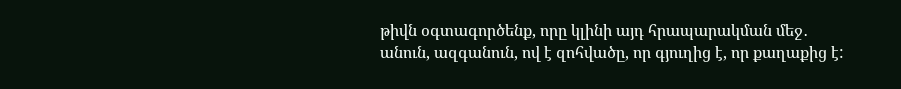թիվն օգտագործենք, որը կլինի այդ հրապարակման մեջ․ անուն, ազգանուն, ով է զոհվածը, որ գյուղից է, որ քաղաքից է: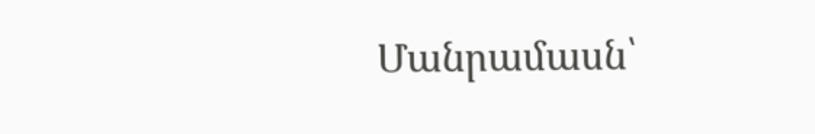Մանրամասն՝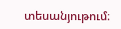տեսանյութում։